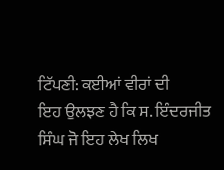ਟਿੱਪਣੀ: ਕਈਆਂ ਵੀਰਾਂ ਦੀ
ਇਹ ਉਲਝਣ ਹੈ ਕਿ ਸ. ਇੰਦਰਜੀਤ ਸਿੰਘ ਜੋ ਇਹ ਲੇਖ ਲਿਖ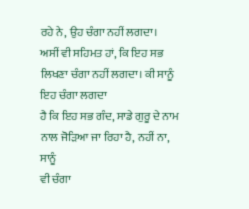ਰਹੇ ਨੇ, ਉਹ ਚੰਗਾ ਨਹੀਂ ਲਗਦਾ।
ਅਸੀਂ ਵੀ ਸਹਿਮਤ ਹਾਂ, ਕਿ ਇਹ ਸਭ ਲਿਖਣਾ ਚੰਗਾ ਨਹੀਂ ਲਗਦਾ। ਕੀ ਸਾਨੂੰ ਇਹ ਚੰਗਾ ਲਗਦਾ
ਹੈ ਕਿ ਇਹ ਸਭ ਗੰਦ, ਸਾਡੇ ਗੁਰੂ ਦੇ ਨਾਮ ਨਾਲ ਜੋੜਿਆ ਜਾ ਰਿਹਾ ਹੈ, ਨਹੀਂ ਨਾ, ਸਾਨੂੰ
ਵੀ ਚੰਗਾ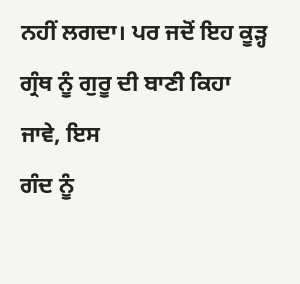ਨਹੀਂ ਲਗਦਾ। ਪਰ ਜਦੋਂ ਇਹ ਕੂੜ੍ਹ ਗ੍ਰੰਥ ਨੂੰ ਗੁਰੂ ਦੀ ਬਾਣੀ ਕਿਹਾ ਜਾਵੇ, ਇਸ
ਗੰਦ ਨੂੰ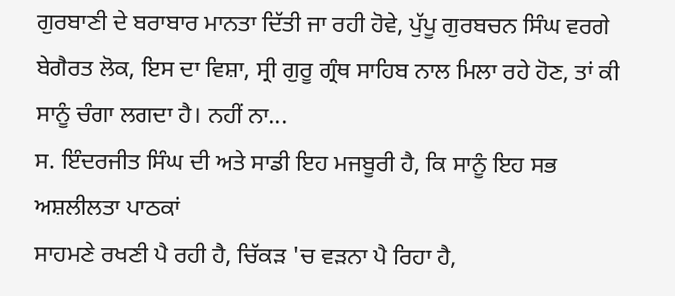ਗੁਰਬਾਣੀ ਦੇ ਬਰਾਬਾਰ ਮਾਨਤਾ ਦਿੱਤੀ ਜਾ ਰਹੀ ਹੋਵੇ, ਪੁੱਪੂ ਗੁਰਬਚਨ ਸਿੰਘ ਵਰਗੇ
ਬੇਗੈਰਤ ਲੋਕ, ਇਸ ਦਾ ਵਿਸ਼ਾ, ਸ੍ਰੀ ਗੁਰੂ ਗ੍ਰੰਥ ਸਾਹਿਬ ਨਾਲ ਮਿਲਾ ਰਹੇ ਹੋਣ, ਤਾਂ ਕੀ
ਸਾਨੂੰ ਚੰਗਾ ਲਗਦਾ ਹੈ। ਨਹੀਂ ਨਾ...
ਸ. ਇੰਦਰਜੀਤ ਸਿੰਘ ਦੀ ਅਤੇ ਸਾਡੀ ਇਹ ਮਜਬੂਰੀ ਹੈ, ਕਿ ਸਾਨੂੰ ਇਹ ਸਭ ਅਸ਼ਲੀਲਤਾ ਪਾਠਕਾਂ
ਸਾਹਮਣੇ ਰਖਣੀ ਪੈ ਰਹੀ ਹੈ, ਚਿੱਕੜ 'ਚ ਵੜਨਾ ਪੈ ਰਿਹਾ ਹੈ,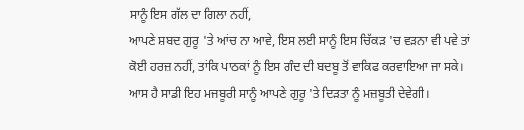ਸਾਨੂੰ ਇਸ ਗੱਲ ਦਾ ਗਿਲਾ ਨਹੀਂ,
ਆਪਣੇ ਸ਼ਬਦ ਗੁਰੂ 'ਤੇ ਆਂਚ ਨਾ ਆਵੇ, ਇਸ ਲਈ ਸਾਨੂੰ ਇਸ ਚਿੱਕੜ 'ਚ ਵੜਨਾ ਵੀ ਪਵੇ ਤਾਂ
ਕੋਈ ਹਰਜ਼ ਨਹੀਂ, ਤਾਂਕਿ ਪਾਠਕਾਂ ਨੂੰ ਇਸ ਗੰਦ ਦੀ ਬਦਬੂ ਤੋਂ ਵਾਕਿਫ ਕਰਵਾਇਆ ਜਾ ਸਕੇ।
ਆਸ ਹੈ ਸਾਡੀ ਇਹ ਮਜਬੂਰੀ ਸਾਨੂੰ ਆਪਣੇ ਗੁਰੂ 'ਤੇ ਦਿੜਤਾ ਨੂੰ ਮਜ਼ਬੂਤੀ ਦੇਵੇਗੀ।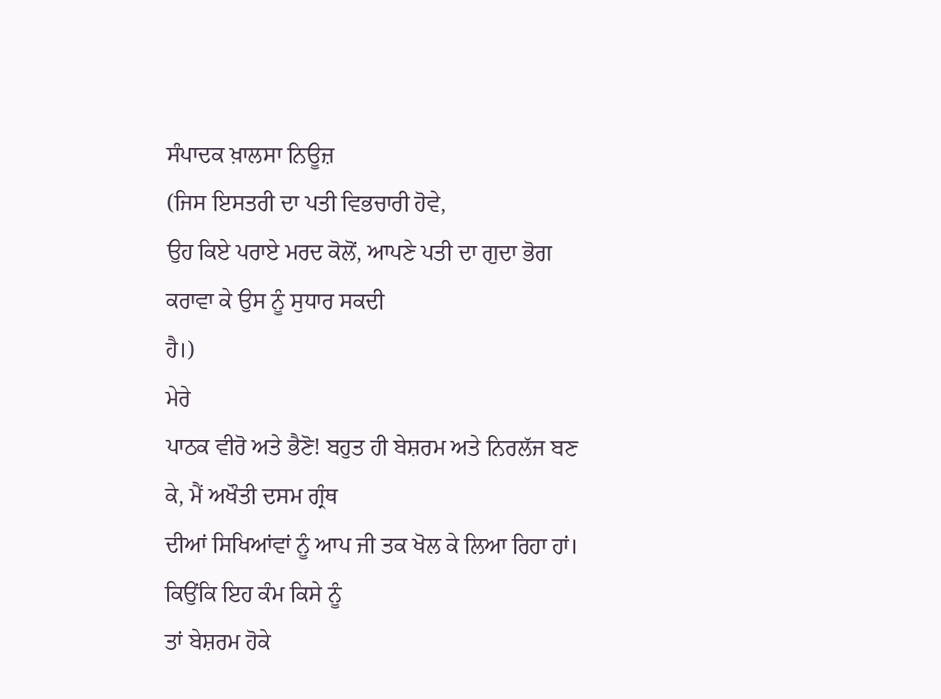ਸੰਪਾਦਕ ਖ਼ਾਲਸਾ ਨਿਊਜ਼
(ਜਿਸ ਇਸਤਰੀ ਦਾ ਪਤੀ ਵਿਭਚਾਰੀ ਹੋਵੇ,
ਉਹ ਕਿਏ ਪਰਾਏ ਮਰਦ ਕੋਲੋਂ, ਆਪਣੇ ਪਤੀ ਦਾ ਗੁਦਾ ਭੋਗ ਕਰਾਵਾ ਕੇ ਉਸ ਨੂੰ ਸੁਧਾਰ ਸਕਦੀ
ਹੈ।)
ਮੇਰੇ
ਪਾਠਕ ਵੀਰੋ ਅਤੇ ਭੈਣੋ! ਬਹੁਤ ਹੀ ਬੇਸ਼ਰਮ ਅਤੇ ਨਿਰਲੱਜ ਬਣ ਕੇ, ਮੈਂ ਅਖੌਤੀ ਦਸਮ ਗ੍ਰੰਥ
ਦੀਆਂ ਸਿਖਿਆਂਵਾਂ ਨੂੰ ਆਪ ਜੀ ਤਕ ਖੋਲ ਕੇ ਲਿਆ ਰਿਹਾ ਹਾਂ। ਕਿਉਂਕਿ ਇਹ ਕੰਮ ਕਿਸੇ ਨੂੰ
ਤਾਂ ਬੇਸ਼ਰਮ ਹੋਕੇ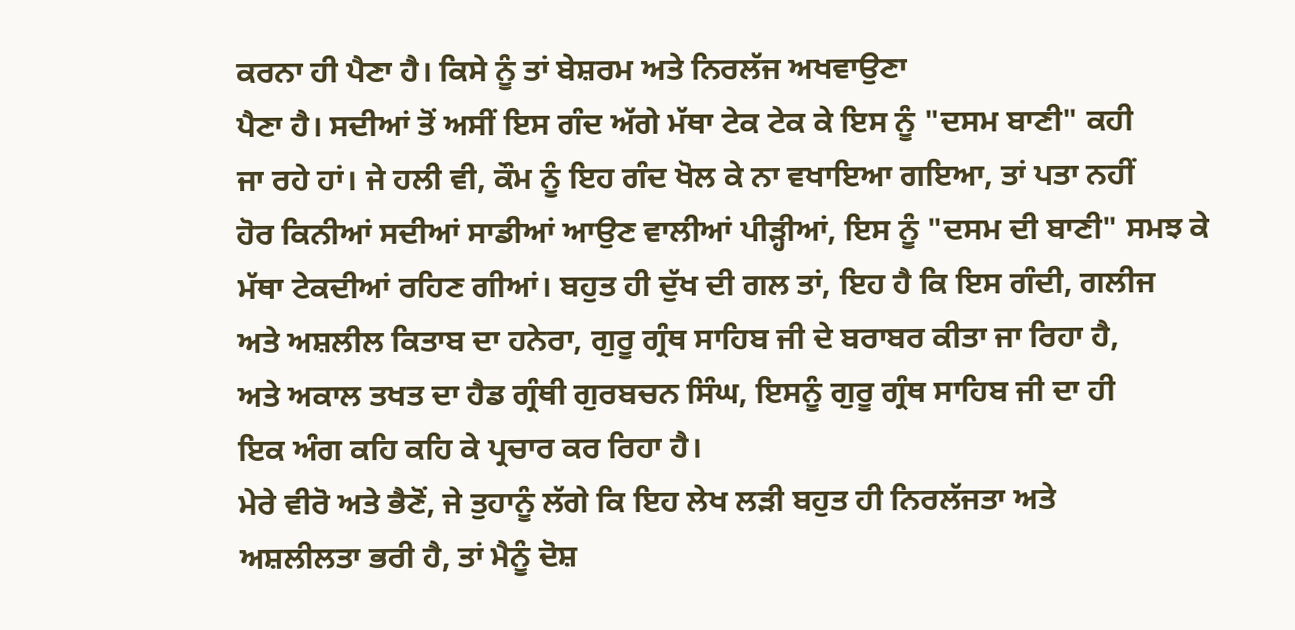ਕਰਨਾ ਹੀ ਪੈਣਾ ਹੈ। ਕਿਸੇ ਨੂੰ ਤਾਂ ਬੇਸ਼ਰਮ ਅਤੇ ਨਿਰਲੱਜ ਅਖਵਾਉਣਾ
ਪੈਣਾ ਹੈ। ਸਦੀਆਂ ਤੋਂ ਅਸੀਂ ਇਸ ਗੰਦ ਅੱਗੇ ਮੱਥਾ ਟੇਕ ਟੇਕ ਕੇ ਇਸ ਨੂੰ "ਦਸਮ ਬਾਣੀ" ਕਹੀ
ਜਾ ਰਹੇ ਹਾਂ। ਜੇ ਹਲੀ ਵੀ, ਕੌਮ ਨੂੰ ਇਹ ਗੰਦ ਖੋਲ ਕੇ ਨਾ ਵਖਾਇਆ ਗਇਆ, ਤਾਂ ਪਤਾ ਨਹੀਂ
ਹੋਰ ਕਿਨੀਆਂ ਸਦੀਆਂ ਸਾਡੀਆਂ ਆਉਣ ਵਾਲੀਆਂ ਪੀੜ੍ਹੀਆਂ, ਇਸ ਨੂੰ "ਦਸਮ ਦੀ ਬਾਣੀ" ਸਮਝ ਕੇ
ਮੱਥਾ ਟੇਕਦੀਆਂ ਰਹਿਣ ਗੀਆਂ। ਬਹੁਤ ਹੀ ਦੁੱਖ ਦੀ ਗਲ ਤਾਂ, ਇਹ ਹੈ ਕਿ ਇਸ ਗੰਦੀ, ਗਲੀਜ
ਅਤੇ ਅਸ਼ਲੀਲ ਕਿਤਾਬ ਦਾ ਹਨੇਰਾ, ਗੁਰੂ ਗ੍ਰੰਥ ਸਾਹਿਬ ਜੀ ਦੇ ਬਰਾਬਰ ਕੀਤਾ ਜਾ ਰਿਹਾ ਹੈ,
ਅਤੇ ਅਕਾਲ ਤਖਤ ਦਾ ਹੈਡ ਗ੍ਰੰਥੀ ਗੁਰਬਚਨ ਸਿੰਘ, ਇਸਨੂੰ ਗੁਰੂ ਗ੍ਰੰਥ ਸਾਹਿਬ ਜੀ ਦਾ ਹੀ
ਇਕ ਅੰਗ ਕਹਿ ਕਹਿ ਕੇ ਪ੍ਰਚਾਰ ਕਰ ਰਿਹਾ ਹੈ।
ਮੇਰੇ ਵੀਰੋ ਅਤੇ ਭੈਣੋਂ, ਜੇ ਤੁਹਾਨੂੰ ਲੱਗੇ ਕਿ ਇਹ ਲੇਖ ਲੜੀ ਬਹੁਤ ਹੀ ਨਿਰਲੱਜਤਾ ਅਤੇ
ਅਸ਼ਲੀਲਤਾ ਭਰੀ ਹੈ, ਤਾਂ ਮੈਨੂੰ ਦੋਸ਼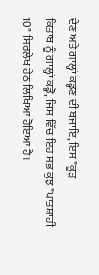ਦੇਣ ਅਤੇ ਗਾਲ੍ਹਾਂ ਕਡ੍ਹਣ ਦੀ ਬਜਾਇ, ਇਸ "ਕੂੜ
ਕਿਤਾਬ ਨੂੰ ਗਾਲ੍ਹਾਂ ਕਡ੍ਹੋ, ਜਿਸ ਵਿੱਚ ਇਹ ਸਭ ਕੁਝ "ਪਾਤਸ਼ਾਹੀ
10" ਸਿਰਲੇਖ ਹੇਠ ਲਿਖਿਆ ਹੋਇਆ ਹੈ।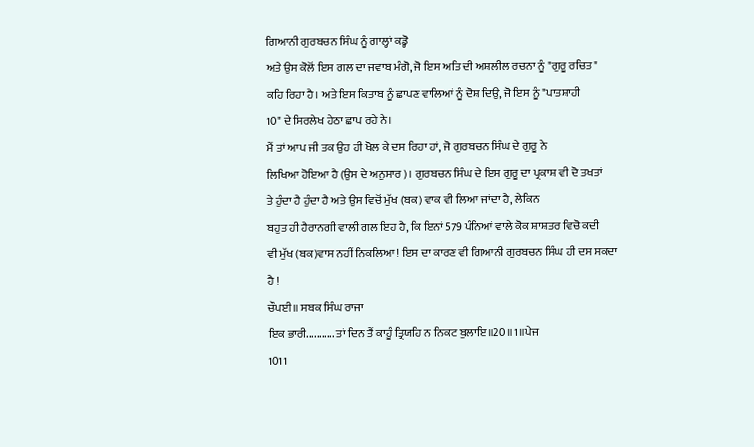ਗਿਆਨੀ ਗੁਰਬਚਨ ਸਿੰਘ ਨੂੰ ਗਾਲ੍ਹਾਂ ਕਡ੍ਹੋ
ਅਤੇ ਉਸ ਕੋਲੋਂ ਇਸ ਗਲ ਦਾ ਜਵਾਬ ਮੰਗੋ, ਜੋ ਇਸ ਅਤਿ ਦੀ ਅਸ਼ਲੀਲ ਰਚਨਾ ਨੂੰ "ਗੁਰੂ ਰਚਿਤ"
ਕਹਿ ਰਿਹਾ ਹੈ। ਅਤੇ ਇਸ ਕਿਤਾਬ ਨੂੰ ਛਾਪਣ ਵਾਲਿਆਂ ਨੂੰ ਦੋਸ਼ ਦਿਉ, ਜੋ ਇਸ ਨੂੰ "ਪਾਤਸ਼ਾਹੀ
10" ਦੇ ਸਿਰਲੇਖ ਹੇਠਾ ਛਾਪ ਰਹੇ ਨੇ।
ਮੈਂ ਤਾਂ ਆਪ ਜੀ ਤਕ ਉਹ ਹੀ ਖੋਲ ਕੇ ਦਸ ਰਿਹਾ ਹਾਂ, ਜੋ ਗੁਰਬਚਨ ਸਿੰਘ ਦੇ ਗੁਰੂ ਨੇ
ਲਿਖਿਆ ਹੋਇਆ ਹੈ (ਉਸ ਦੇ ਅਨੁਸਾਰ)। ਗੁਰਬਚਨ ਸਿੰਘ ਦੇ ਇਸ ਗੁਰੂ ਦਾ ਪ੍ਰਕਾਸ਼ ਵੀ ਦੋ ਤਖਤਾਂ
ਤੇ ਹੁੰਦਾ ਹੈ ਹੁੰਦਾ ਹੈ ਅਤੇ ਉਸ ਵਿਚੋਂ ਮੁੱਖ (ਬਕ) ਵਾਕ ਵੀ ਲਿਆ ਜਾਂਦਾ ਹੈ, ਲੇਕਿਨ
ਬਹੁਤ ਹੀ ਹੈਰਾਨਗੀ ਵਾਲੀ ਗਲ ਇਹ ਹੈ, ਕਿ ਇਨਾਂ 579 ਪੰਨਿਆਂ ਵਾਲੇ ਕੋਕ ਸ਼ਾਸ਼ਤਰ ਵਿਚੋ ਕਦੀ
ਵੀ ਮੁੱਖ (ਬਕ)ਵਾਸ ਨਹੀਂ ਨਿਕਲਿਆ! ਇਸ ਦਾ ਕਾਰਣ ਵੀ ਗਿਆਨੀ ਗੁਰਬਚਨ ਸਿੰਘ ਹੀ ਦਸ ਸਕਦਾ
ਹੈ !
ਚੌਪਈ॥ ਸਬਕ ਸਿੰਘ ਰਾਜਾ
ਇਕ ਭਾਰੀ........... ਤਾਂ ਦਿਨ ਤੈਂ ਕਾਹੂੰ ਤ੍ਰਿਯਹਿ ਨ ਨਿਕਟ ਬੁਲਾਇ॥20॥1॥ਪੇਜ
1011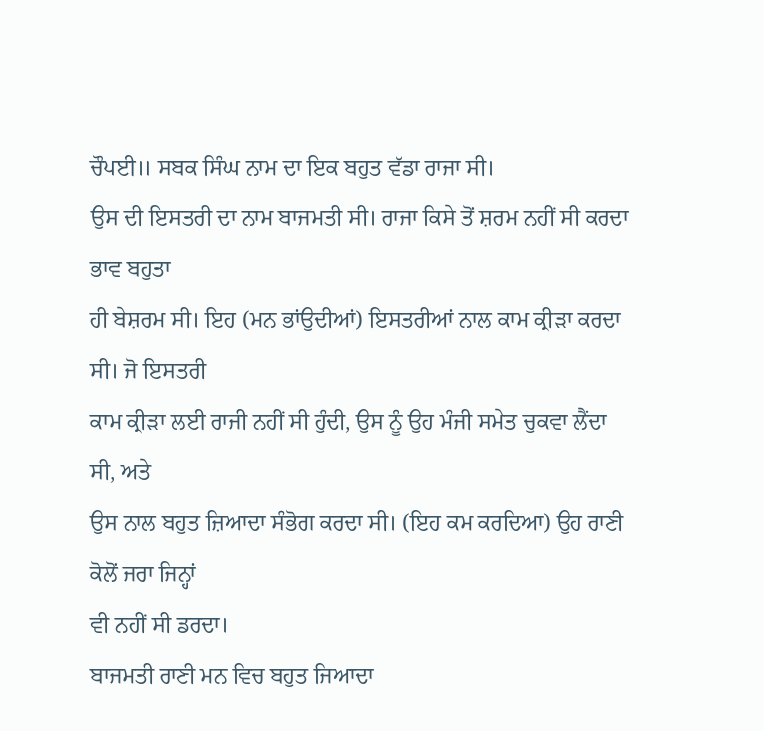ਚੌਪਈ॥ ਸਬਕ ਸਿੰਘ ਨਾਮ ਦਾ ਇਕ ਬਹੁਤ ਵੱਡਾ ਰਾਜਾ ਸੀ।
ਉਸ ਦੀ ਇਸਤਰੀ ਦਾ ਨਾਮ ਬਾਜਮਤੀ ਸੀ। ਰਾਜਾ ਕਿਸੇ ਤੋਂ ਸ਼ਰਮ ਨਹੀਂ ਸੀ ਕਰਦਾ ਭਾਵ ਬਹੁਤਾ
ਹੀ ਬੇਸ਼ਰਮ ਸੀ। ਇਹ (ਮਨ ਭਾਂਉਦੀਆਂ) ਇਸਤਰੀਆਂ ਨਾਲ ਕਾਮ ਕ੍ਰੀੜਾ ਕਰਦਾ ਸੀ। ਜੋ ਇਸਤਰੀ
ਕਾਮ ਕ੍ਰੀੜਾ ਲਈ ਰਾਜੀ ਨਹੀਂ ਸੀ ਹੁੰਦੀ, ਉਸ ਨੂੰ ਉਹ ਮੰਜੀ ਸਮੇਤ ਚੁਕਵਾ ਲੈਂਦਾ ਸੀ, ਅਤੇ
ਉਸ ਨਾਲ ਬਹੁਤ ਜ਼ਿਆਦਾ ਸੰਭੋਗ ਕਰਦਾ ਸੀ। (ਇਹ ਕਮ ਕਰਦਿਆ) ਉਹ ਰਾਣੀ ਕੋਲੋਂ ਜਰਾ ਜਿਨ੍ਹਾਂ
ਵੀ ਨਹੀਂ ਸੀ ਡਰਦਾ।
ਬਾਜਮਤੀ ਰਾਣੀ ਮਨ ਵਿਚ ਬਹੁਤ ਜਿਆਦਾ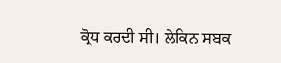ਕ੍ਰੋਧ ਕਰਦੀ ਸੀ। ਲੇਕਿਨ ਸਬਕ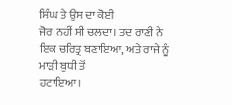ਸਿੰਘ ਤੇ ਉਸ ਦਾ ਕੋਈ
ਜੋਰ ਨਹੀਂ ਸੀ ਚਲਦਾ। ਤਦ ਰਾਣੀ ਨੇ ਇਕ ਚਰਿਤ੍ਰ ਬਣਾਇਆ, ਅਤੇ ਰਾਜੇ ਨੂੰ ਮਾੜੀ ਬੁਧੀ ਤੋਂ
ਹਟਾਇਆ।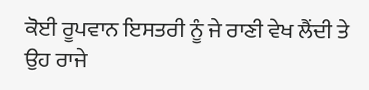ਕੋਈ ਰੂਪਵਾਨ ਇਸਤਰੀ ਨੂੰ ਜੇ ਰਾਣੀ ਵੇਖ ਲੈਂਦੀ ਤੇ ਉਹ ਰਾਜੇ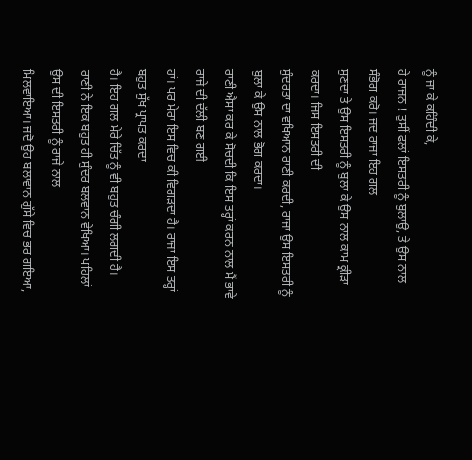ਨੂੰ ਜਾ ਕੇ ਕਹਿੰਦੀ ਕੇ,
ਹੇ ਰਾਜਨ ! ਤੁਸੀਂ ਫਲਾਂ ਇਸਤਰੀ ਨੂੰ ਬੁਲਾਉ, ਤੇ ਉਸ ਨਾਲ ਸੰਭੋਗ ਕਰੋ। ਜਦ ਰਾਜਾ ਇਹ ਗਲ
ਸੁਣਦਾ ਤੇ ਉਸ ਇਸਤਰੀ ਨੂੰ ਬੁਲਾ ਕੇ ਉਸ ਨਾਲ ਕਾਮ ਕ੍ਰੀੜਾ ਕਰਦਾ। ਜਿਸ ਇਸਤਰੀ ਦੀ
ਸੁੰਦਰਤਾ ਦਾ ਵਖਿਆਨ ਰਾਣੀ ਕਰਦੀ, ਰਾਜਾ ਉਸ ਇਸਤਰੀ ਨੂੰ ਬੁਲਾ ਕੇ ਉਸ ਨਾਲ ਭੋਗ ਕਰਦਾ।
ਰਾਣੀ ਐਸਾ ਕਰ ਕੇ ਸੋਚਦੀ ਕਿ ਇਸ ਤਰ੍ਹਾਂ ਕਰਨ ਨਾਲ ਮੈਂ ਭਾਵੇ ਰਾਜੇ ਦੀ ਦੱਲੀ ਬਣ ਗਈ
ਹਾਂ। ਪਰ ਮੇਰਾ ਇਸ ਵਿਚ ਕੀ ਵਿਗੜਦਾ ਹੈ। ਰਾਜਾ ਇਸ ਤਰ੍ਹਾਂ ਬਹੁਤ ਸੁੱਖ ਪ੍ਰਾਪਤ ਕਰਦਾ
ਹੈ। ਇਹ ਗਲ ਮੇਰੇ ਚਿੱਤ ਨੂੰ ਵੀ ਬਹੁਤ ਚੰਗੀ ਲਗਦੀ ਹੈ।
ਰਾਣੀ ਨੇ ਇਕ ਬਹੁਤ ਹੀ ਸੁੰਦਰ ਬਲਵਾਨ ਵੇਖਿਆ। ਪਹਿਲਾਂ ਉਸ ਦੀ ਇਸਤਰੀ ਨੂੰ ਰਾਜੇ ਨਾਲ
ਮਿਲਵਾਇਆ। ਜਦੋ ਉਹ ਬਲਾਵਾਨ ਗੁੱਸੇ ਵਿਚ ਭਰ ਗਇਆ,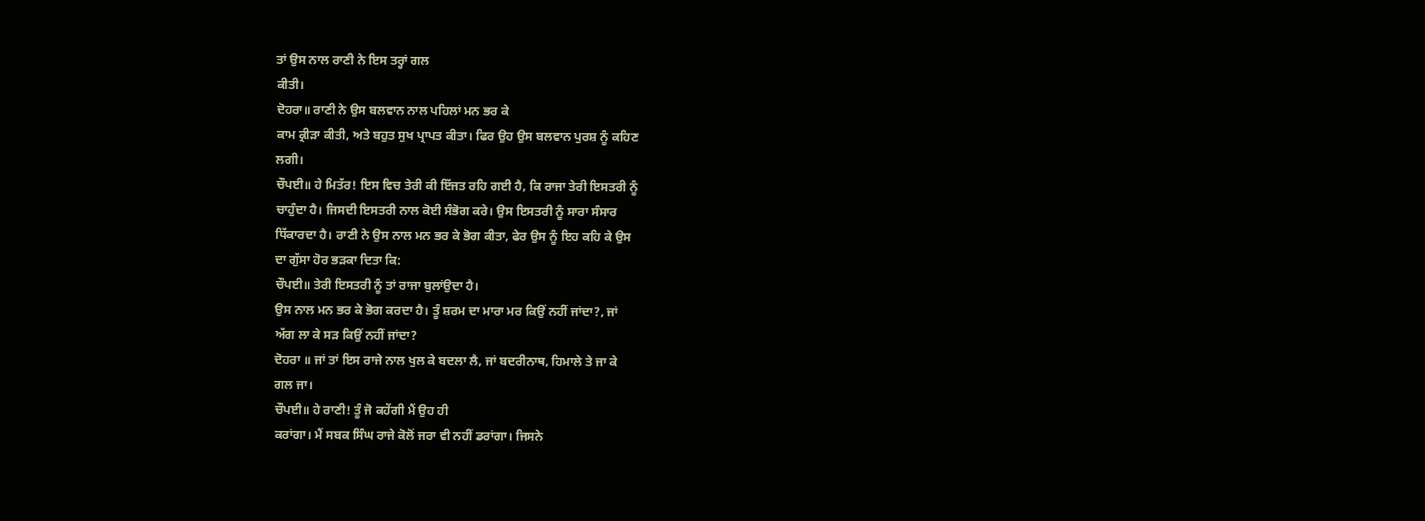ਤਾਂ ਉਸ ਨਾਲ ਰਾਣੀ ਨੇ ਇਸ ਤਰ੍ਹਾਂ ਗਲ
ਕੀਤੀ।
ਦੋਹਰਾ॥ ਰਾਣੀ ਨੇ ਉਸ ਬਲਵਾਨ ਨਾਲ ਪਹਿਲਾਂ ਮਨ ਭਰ ਕੇ
ਕਾਮ ਕ੍ਰੀੜਾ ਕੀਤੀ, ਅਤੇ ਬਹੁਤ ਸੁਖ ਪ੍ਰਾਪਤ ਕੀਤਾ। ਫਿਰ ਉਹ ਉਸ ਬਲਵਾਨ ਪੁਰਸ਼ ਨੂੰ ਕਹਿਣ
ਲਗੀ।
ਚੌਪਈ॥ ਹੇ ਮਿਤੱਰ! ਇਸ ਵਿਚ ਤੇਰੀ ਕੀ ਇੱਜਤ ਰਹਿ ਗਈ ਹੈ, ਕਿ ਰਾਜਾ ਤੇਰੀ ਇਸਤਰੀ ਨੂੰ
ਚਾਹੁੰਦਾ ਹੈ। ਜਿਸਦੀ ਇਸਤਰੀ ਨਾਲ ਕੋਈ ਸੰਭੋਗ ਕਰੇ। ਉਸ ਇਸਤਰੀ ਨੂੰ ਸਾਰਾ ਸੰਸਾਰ
ਧਿੱਕਾਰਦਾ ਹੈ। ਰਾਣੀ ਨੇ ਉਸ ਨਾਲ ਮਨ ਭਰ ਕੇ ਭੋਗ ਕੀਤਾ, ਫੇਰ ਉਸ ਨੂੰ ਇਹ ਕਹਿ ਕੇ ਉਸ
ਦਾ ਗੁੱਸਾ ਹੋਰ ਭੜਕਾ ਦਿਤਾ ਕਿ:
ਚੌਪਈ॥ ਤੇਰੀ ਇਸਤਰੀ ਨੂੰ ਤਾਂ ਰਾਜਾ ਬੁਲਾਂਉਦਾ ਹੈ।
ਉਸ ਨਾਲ ਮਨ ਭਰ ਕੇ ਭੋਗ ਕਰਦਾ ਹੈ। ਤੂੰ ਸ਼ਰਮ ਦਾ ਮਾਰਾ ਮਰ ਕਿਉਂ ਨਹੀਂ ਜਾਂਦਾ?, ਜਾਂ
ਅੱਗ ਲਾ ਕੇ ਸੜ ਕਿਉਂ ਨਹੀਂ ਜਾਂਦਾ?
ਦੋਹਰਾ ॥ ਜਾਂ ਤਾਂ ਇਸ ਰਾਜੇ ਨਾਲ ਖੁਲ ਕੇ ਬਦਲਾ ਲੈ, ਜਾਂ ਬਦਰੀਨਾਥ, ਹਿਮਾਲੇ ਤੇ ਜਾ ਕੇ
ਗਲ ਜਾ।
ਚੌਪਈ॥ ਹੇ ਰਾਣੀ! ਤੂੰ ਜੋ ਕਹੇਂਗੀ ਮੈਂ ਉਹ ਹੀ
ਕਰਾਂਗਾ। ਮੈਂ ਸਬਕ ਸਿੰਘ ਰਾਜੇ ਕੋਲੋਂ ਜਰਾ ਵੀ ਨਹੀਂ ਡਰਾਂਗਾ। ਜਿਸਨੇ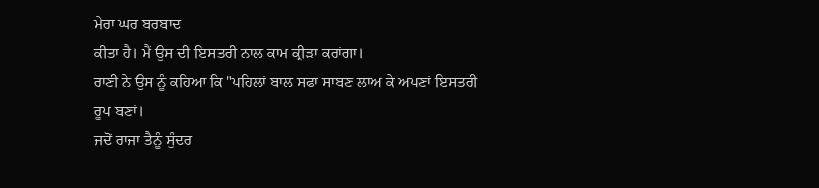ਮੇਰਾ ਘਰ ਬਰਬਾਦ
ਕੀਤਾ ਹੈ। ਮੈਂ ਉਸ ਦੀ ਇਸਤਰੀ ਨਾਲ ਕਾਮ ਕ੍ਰੀੜਾ ਕਰਾਂਗਾ।
ਰਾਣੀ ਨੇ ਉਸ ਨੂੰ ਕਹਿਆ ਕਿ "ਪਹਿਲਾਂ ਬਾਲ ਸਫਾ ਸਾਬਣ ਲਾਅ ਕੇ ਅਪਣਾਂ ਇਸਤਰੀ ਰੂਪ ਬਣਾਂ।
ਜਦੋਂ ਰਾਜਾ ਤੈਨੂੰ ਸੁੰਦਰ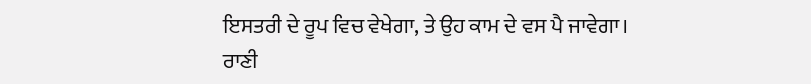ਇਸਤਰੀ ਦੇ ਰੂਪ ਵਿਚ ਵੇਖੇਗਾ, ਤੇ ਉਹ ਕਾਮ ਦੇ ਵਸ ਪੈ ਜਾਵੇਗਾ।
ਰਾਣੀ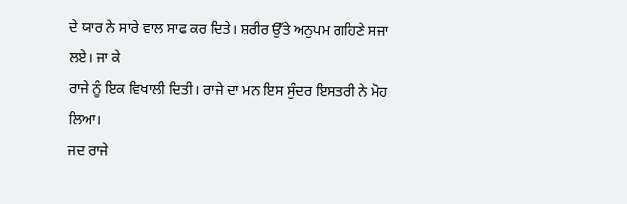ਦੇ ਯਾਰ ਨੇ ਸਾਰੇ ਵਾਲ ਸਾਫ ਕਰ ਦਿਤੇ। ਸ਼ਰੀਰ ਉੱਤੇ ਅਨੁਪਮ ਗਹਿਣੇ ਸਜਾ ਲਏ। ਜਾ ਕੇ
ਰਾਜੇ ਨੂੰ ਇਕ ਵਿਖਾਲੀ ਦਿਤੀ। ਰਾਜੇ ਦਾ ਮਨ ਇਸ ਸੁੰਦਰ ਇਸਤਰੀ ਨੇ ਮੋਹ ਲਿਆ।
ਜਦ ਰਾਜੇ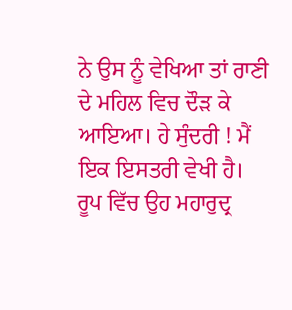ਨੇ ਉਸ ਨੂੰ ਵੇਖਿਆ ਤਾਂ ਰਾਣੀ ਦੇ ਮਹਿਲ ਵਿਚ ਦੌੜ ਕੇ ਆਇਆ। ਹੇ ਸੁੰਦਰੀ ! ਮੈਂ
ਇਕ ਇਸਤਰੀ ਵੇਖੀ ਹੈ। ਰੂਪ ਵਿੱਚ ਉਹ ਮਹਾਰੁਦ੍ਰ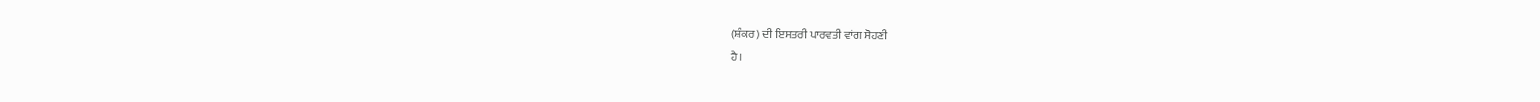(ਸ਼ੰਕਰ) ਦੀ ਇਸਤਰੀ ਪਾਰਵਤੀ ਵਾਂਗ ਸੋਹਣੀ
ਹੈ।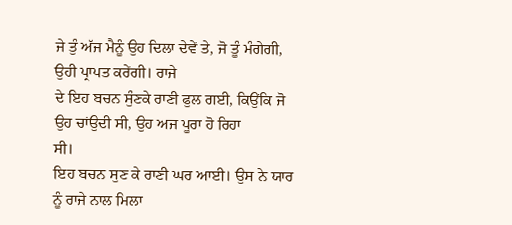ਜੇ ਤੁੰ ਅੱਜ ਮੈਨੂੰ ਉਹ ਦਿਲਾ ਦੇਵੇਂ ਤੇ, ਜੋ ਤੂੰ ਮੰਗੇਗੀ, ਉਹੀ ਪ੍ਰਾਪਤ ਕਰੇਂਗੀ। ਰਾਜੇ
ਦੇ ਇਹ ਬਚਨ ਸੁੰਣਕੇ ਰਾਣੀ ਫੁਲ ਗਈ, ਕਿਉਂਕਿ ਜੋ ਉਹ ਚਾਂਉਦੀ ਸੀ, ਉਹ ਅਜ ਪੂਰਾ ਹੋ ਰਿਹਾ
ਸੀ।
ਇਹ ਬਚਨ ਸੁਣ ਕੇ ਰਾਣੀ ਘਰ ਆਈ। ਉਸ ਨੇ ਯਾਰ ਨੂੰ ਰਾਜੇ ਨਾਲ ਮਿਲਾ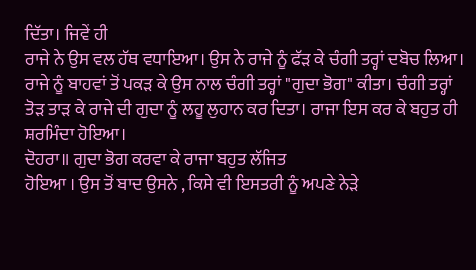ਦਿੱਤਾ। ਜਿਵੇਂ ਹੀ
ਰਾਜੇ ਨੇ ਉਸ ਵਲ ਹੱਥ ਵਧਾਇਆ। ਉਸ ਨੇ ਰਾਜੇ ਨੂੰ ਫੱੜ ਕੇ ਚੰਗੀ ਤਰ੍ਹਾਂ ਦਬੋਚ ਲਿਆ।
ਰਾਜੇ ਨੂੰ ਬਾਹਵਾਂ ਤੋਂ ਪਕੜ ਕੇ ਉਸ ਨਾਲ ਚੰਗੀ ਤਰ੍ਹਾਂ "ਗੁਦਾ ਭੋਗ" ਕੀਤਾ। ਚੰਗੀ ਤਰ੍ਹਾਂ
ਤੋੜ ਤਾੜ ਕੇ ਰਾਜੇ ਦੀ ਗੁਦਾ ਨੂੰ ਲਹੂ ਲੁਹਾਨ ਕਰ ਦਿਤਾ। ਰਾਜਾ ਇਸ ਕਰ ਕੇ ਬਹੁਤ ਹੀ
ਸ਼ਰਮਿੰਦਾ ਹੋਇਆ।
ਦੋਹਰਾ॥ ਗੁਦਾ ਭੋਗ ਕਰਵਾ ਕੇ ਰਾਜਾ ਬਹੁਤ ਲੱਜਿਤ
ਹੋਇਆ । ਉਸ ਤੋਂ ਬਾਦ ਉਸਨੇ , ਕਿਸੇ ਵੀ ਇਸਤਰੀ ਨੂੰ ਅਪਣੇ ਨੇੜੇ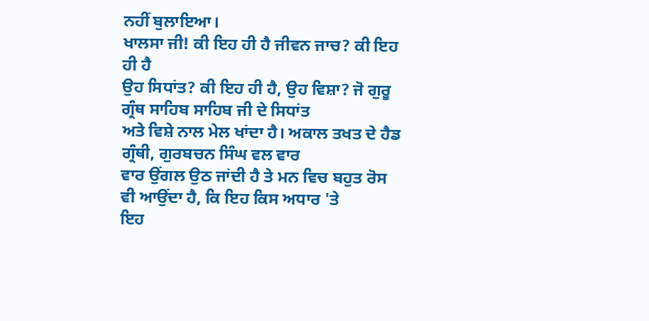ਨਹੀਂ ਬੁਲਾਇਆ।
ਖਾਲਸਾ ਜੀ! ਕੀ ਇਹ ਹੀ ਹੈ ਜੀਵਨ ਜਾਚ? ਕੀ ਇਹ ਹੀ ਹੈ
ਉਹ ਸਿਧਾਂਤ? ਕੀ ਇਹ ਹੀ ਹੈ, ਉਹ ਵਿਸ਼ਾ? ਜੋ ਗੁਰੂ ਗ੍ਰੰਥ ਸਾਹਿਬ ਸਾਹਿਬ ਜੀ ਦੇ ਸਿਧਾਂਤ
ਅਤੇ ਵਿਸ਼ੇ ਨਾਲ ਮੇਲ ਖਾਂਦਾ ਹੈ। ਅਕਾਲ ਤਖਤ ਦੇ ਹੈਡ ਗ੍ਰੰਥੀ, ਗੁਰਬਚਨ ਸਿੰਘ ਵਲ ਵਾਰ
ਵਾਰ ਉਂਗਲ ਉਠ ਜਾਂਦੀ ਹੈ ਤੇ ਮਨ ਵਿਚ ਬਹੁਤ ਰੋਸ ਵੀ ਆਉਂਦਾ ਹੈ, ਕਿ ਇਹ ਕਿਸ ਅਧਾਰ 'ਤੇ
ਇਹ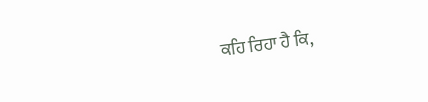ਕਹਿ ਰਿਹਾ ਹੈ ਕਿ,